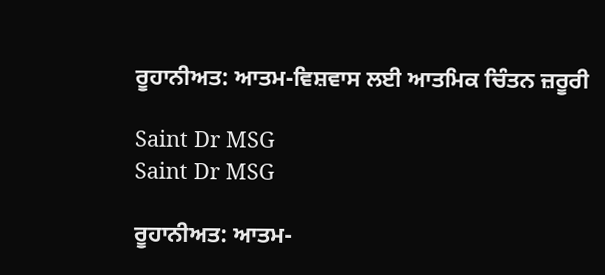ਰੂਹਾਨੀਅਤ: ਆਤਮ-ਵਿਸ਼ਵਾਸ ਲਈ ਆਤਮਿਕ ਚਿੰਤਨ ਜ਼ਰੂਰੀ

Saint Dr MSG
Saint Dr MSG

ਰੂਹਾਨੀਅਤ: ਆਤਮ-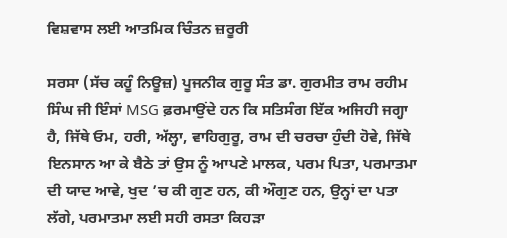ਵਿਸ਼ਵਾਸ ਲਈ ਆਤਮਿਕ ਚਿੰਤਨ ਜ਼ਰੂਰੀ

ਸਰਸਾ (ਸੱਚ ਕਹੂੰ ਨਿਊਜ਼) ਪੂਜਨੀਕ ਗੁਰੂ ਸੰਤ ਡਾ. ਗੁਰਮੀਤ ਰਾਮ ਰਹੀਮ ਸਿੰਘ ਜੀ ਇੰਸਾਂ MSG ਫ਼ਰਮਾਉਂਦੇ ਹਨ ਕਿ ਸਤਿਸੰਗ ਇੱਕ ਅਜਿਹੀ ਜਗ੍ਹਾ ਹੈ, ਜਿੱਥੇ ਓਮ, ਹਰੀ, ਅੱਲ੍ਹਾ, ਵਾਹਿਗੁਰੂ, ਰਾਮ ਦੀ ਚਰਚਾ ਹੁੰਦੀ ਹੋਵੇ, ਜਿੱਥੇ ਇਨਸਾਨ ਆ ਕੇ ਬੈਠੇ ਤਾਂ ਉਸ ਨੂੰ ਆਪਣੇ ਮਾਲਕ, ਪਰਮ ਪਿਤਾ, ਪਰਮਾਤਮਾ ਦੀ ਯਾਦ ਆਵੇ, ਖੁਦ ’ਚ ਕੀ ਗੁਣ ਹਨ, ਕੀ ਔਗੁਣ ਹਨ, ਉਨ੍ਹਾਂ ਦਾ ਪਤਾ ਲੱਗੇ, ਪਰਮਾਤਮਾ ਲਈ ਸਹੀ ਰਸਤਾ ਕਿਹੜਾ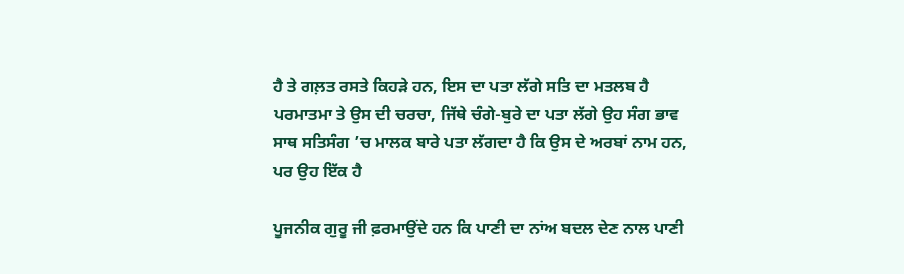ਹੈ ਤੇ ਗਲ਼ਤ ਰਸਤੇ ਕਿਹੜੇ ਹਨ, ਇਸ ਦਾ ਪਤਾ ਲੱਗੇ ਸਤਿ ਦਾ ਮਤਲਬ ਹੈ ਪਰਮਾਤਮਾ ਤੇ ਉਸ ਦੀ ਚਰਚਾ, ਜਿੱਥੇ ਚੰਗੇ-ਬੁਰੇ ਦਾ ਪਤਾ ਲੱਗੇ ਉਹ ਸੰਗ ਭਾਵ ਸਾਥ ਸਤਿਸੰਗ ’ਚ ਮਾਲਕ ਬਾਰੇ ਪਤਾ ਲੱਗਦਾ ਹੈ ਕਿ ਉਸ ਦੇ ਅਰਬਾਂ ਨਾਮ ਹਨ, ਪਰ ਉਹ ਇੱਕ ਹੈ

ਪੂਜਨੀਕ ਗੁਰੂ ਜੀ ਫ਼ਰਮਾਉਂਦੇ ਹਨ ਕਿ ਪਾਣੀ ਦਾ ਨਾਂਅ ਬਦਲ ਦੇਣ ਨਾਲ ਪਾਣੀ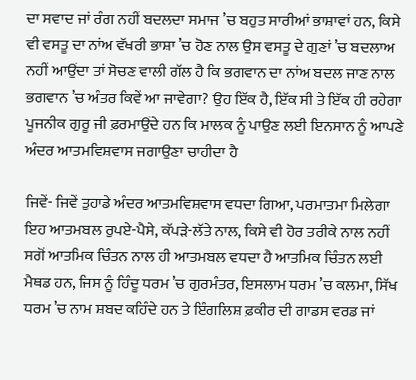ਦਾ ਸਵਾਦ ਜਾਂ ਰੰਗ ਨਹੀਂ ਬਦਲਦਾ ਸਮਾਜ ’ਚ ਬਹੁਤ ਸਾਰੀਆਂ ਭਾਸ਼ਾਵਾਂ ਹਨ, ਕਿਸੇ ਵੀ ਵਸਤੂ ਦਾ ਨਾਂਅ ਵੱਖਰੀ ਭਾਸ਼ਾ ’ਚ ਹੋਣ ਨਾਲ ਉਸ ਵਸਤੂ ਦੇ ਗੁਣਾਂ ’ਚ ਬਦਲਾਅ ਨਹੀਂ ਆਉਂਦਾ ਤਾਂ ਸੋਚਣ ਵਾਲੀ ਗੱਲ ਹੈ ਕਿ ਭਗਵਾਨ ਦਾ ਨਾਂਅ ਬਦਲ ਜਾਣ ਨਾਲ ਭਗਵਾਨ ’ਚ ਅੰਤਰ ਕਿਵੇਂ ਆ ਜਾਵੇਗਾ? ਉਹ ਇੱਕ ਹੈ, ਇੱਕ ਸੀ ਤੇ ਇੱਕ ਹੀ ਰਹੇਗਾ ਪੂਜਨੀਕ ਗੁਰੂ ਜੀ ਫ਼ਰਮਾਉਂਦੇ ਹਨ ਕਿ ਮਾਲਕ ਨੂੰ ਪਾਉਣ ਲਈ ਇਨਸਾਨ ਨੂੰ ਆਪਣੇ ਅੰਦਰ ਆਤਮਵਿਸ਼ਵਾਸ ਜਗਾਉਣਾ ਚਾਹੀਦਾ ਹੈ

ਜਿਵੇਂ- ਜਿਵੇਂ ਤੁਹਾਡੇ ਅੰਦਰ ਆਤਮਵਿਸ਼ਵਾਸ ਵਧਦਾ ਗਿਆ, ਪਰਮਾਤਮਾ ਮਿਲੇਗਾ ਇਹ ਆਤਮਬਲ ਰੁਪਏ-ਪੈਸੇ, ਕੱਪੜੇ-ਲੱਤੇ ਨਾਲ, ਕਿਸੇ ਵੀ ਹੋਰ ਤਰੀਕੇ ਨਾਲ ਨਹੀਂ ਸਗੋਂ ਆਤਮਿਕ ਚਿੰਤਨ ਨਾਲ ਹੀ ਆਤਮਬਲ ਵਧਦਾ ਹੈ ਆਤਮਿਕ ਚਿੰਤਨ ਲਈ ਮੈਥਡ ਹਨ, ਜਿਸ ਨੂੰ ਹਿੰਦੂ ਧਰਮ ’ਚ ਗੁਰਮੰਤਰ, ਇਸਲਾਮ ਧਰਮ ’ਚ ਕਲਮਾ, ਸਿੱਖ ਧਰਮ ’ਚ ਨਾਮ ਸ਼ਬਦ ਕਹਿੰਦੇ ਹਨ ਤੇ ਇੰਗਲਿਸ਼ ਫ਼ਕੀਰ ਦੀ ਗਾਡਸ ਵਰਡ ਜਾਂ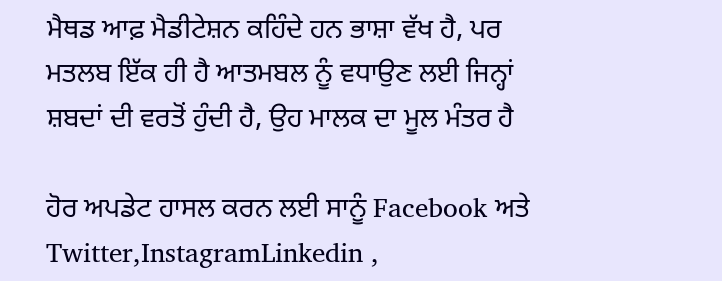ਮੈਥਡ ਆਫ਼ ਮੈਡੀਟੇਸ਼ਨ ਕਹਿੰਦੇ ਹਨ ਭਾਸ਼ਾ ਵੱਖ ਹੈ, ਪਰ ਮਤਲਬ ਇੱਕ ਹੀ ਹੈ ਆਤਮਬਲ ਨੂੰ ਵਧਾਉਣ ਲਈ ਜਿਨ੍ਹਾਂ ਸ਼ਬਦਾਂ ਦੀ ਵਰਤੋਂ ਹੁੰਦੀ ਹੈ, ਉਹ ਮਾਲਕ ਦਾ ਮੂਲ ਮੰਤਰ ਹੈ

ਹੋਰ ਅਪਡੇਟ ਹਾਸਲ ਕਰਨ ਲਈ ਸਾਨੂੰ Facebook ਅਤੇ Twitter,InstagramLinkedin ,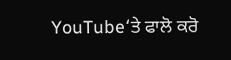YouTube‘ਤੇ ਫਾਲੋ ਕਰੋ